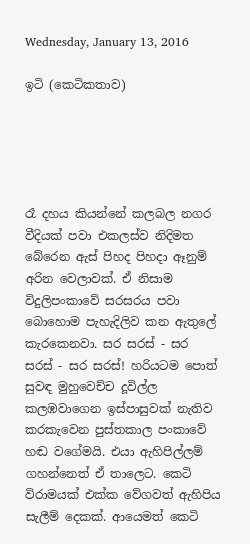Wednesday, January 13, 2016

ඉටි (කෙටිකතාව)





රෑ දහය කියන්නේ කලබල නගර වීදියක් පවා එකලස්ව නිදිමත බේරෙන ඇස් පිහද පිහදා ඈනුම් අරින වෙලාවක්. ඒ නිසාම විදුලිපංකාවේ සරසරය පවා බොහොම පැහැදිලිව කන ඇතුලේ කැරකෙනවා. සර සරස් - සර සරස් - සර සරස්! හරියටම පොත් සුවඳ මුහුවෙච්ච දූවිල්ල කලඹවාගෙන ඉස්පාසුවක් නැතිව කරකැවෙන පුස්තකාල පංකාවේ හඬ වගේමයි. එයා ඇහිපිල්ලම් ගහන්නෙත් ඒ තාලෙට. කෙටි විරාමයක් එක්ක වේගවත් ඇහිපිය සැලීම් දෙකක්. ආයෙමත් කෙටි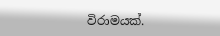විරාමයක්.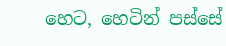හෙට, හෙටින් පස්සේ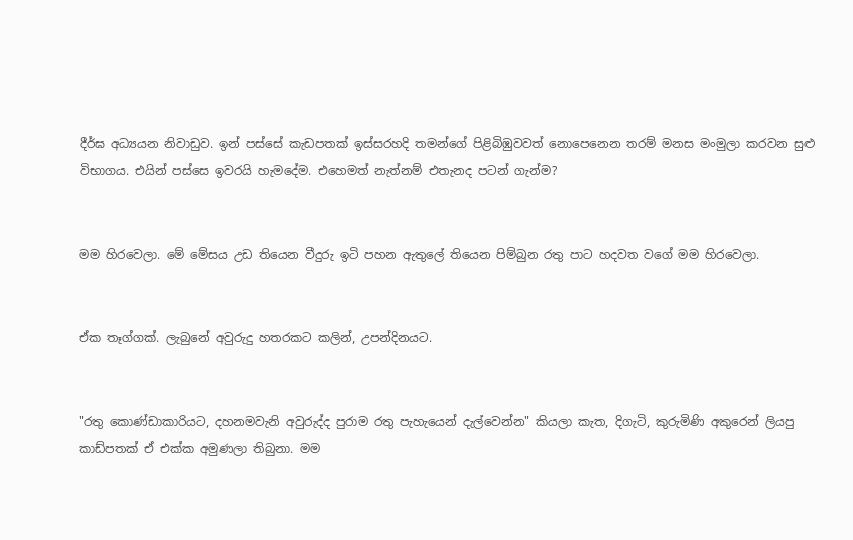දීර්ඝ අධ්‍යයන නිවාඩුව. ඉන් පස්සේ කැඩපතක් ඉස්සරහදි තමන්ගේ පිළිබිඹුවවත් නොපෙනෙන තරම් මනස මංමුලා කරවන සුළු විභාගය. එයින් පස්සෙ ඉවරයි හැමදේම. එහෙමත් නැත්නම් එතැනද පටන් ගැන්ම?


මම හිරවෙලා. මේ මේසය උඩ තියෙන වීදුරු ඉටි පහන ඇතුලේ තියෙන පිම්බුන රතු පාට හදවත වගේ මම හිරවෙලා.


ඒක තෑග්ගක්. ලැබුනේ අවුරුදු හතරකට කලින්, උපන්දිනයට.


"රතු කොණ්ඩාකාරියට, දහනමවැනි අවුරුද්ද පුරාම රතු පැහැයෙන් දැල්වෙන්න" කියලා කැත, දිගැටි, කුරුමිණි අකුරෙන් ලියපු කාඩ්පතක් ඒ එක්ක අමුණලා තිබුනා. මම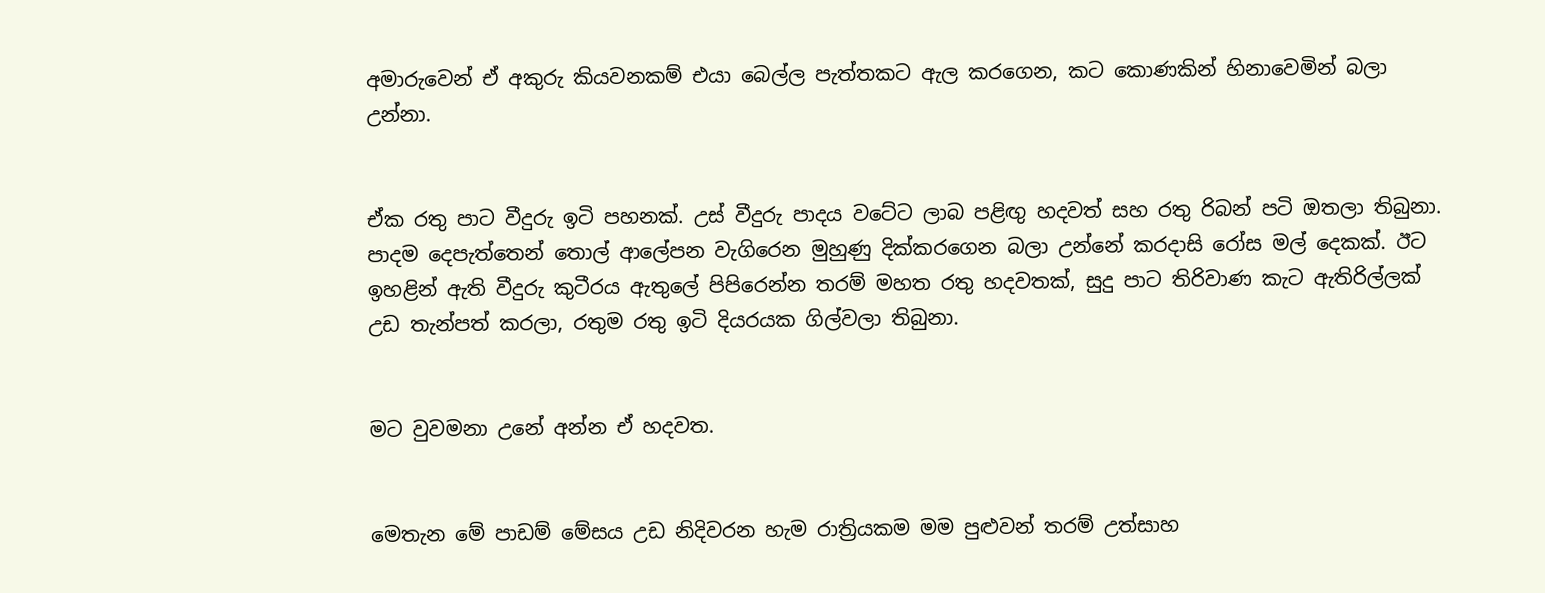අමාරුවෙන් ඒ අකුරු කියවනකම් එයා බෙල්ල පැත්තකට ඇල කරගෙන, කට කොණකින් හිනාවෙමින් බලා උන්නා.


ඒක රතු පාට වීදුරු ඉටි පහනක්. උස් වීදුරු පාදය වටේට ලාබ පළිඟු හදවත් සහ රතු රිබන් පටි ඔතලා තිබුනා. පාදම දෙපැත්තෙන් තොල් ආලේපන වැගිරෙන මුහුණු දික්කරගෙන බලා උන්නේ කරදාසි රෝස මල් දෙකක්. ඊට ඉහළින් ඇති වීදුරු කුටීරය ඇතුලේ පිපිරෙන්න තරම් මහත රතු හදවතක්, සුදු පාට තිරිවාණ කැට ඇතිරිල්ලක් උඩ තැන්පත් කරලා, රතුම රතු ඉටි දියරයක ගිල්වලා තිබුනා.


මට වුවමනා උනේ අන්න ඒ හදවත.


මෙතැන මේ පාඩම් මේසය උඩ නිදිවරන හැම රාත්‍රියකම මම පුළුවන් තරම් උත්සාහ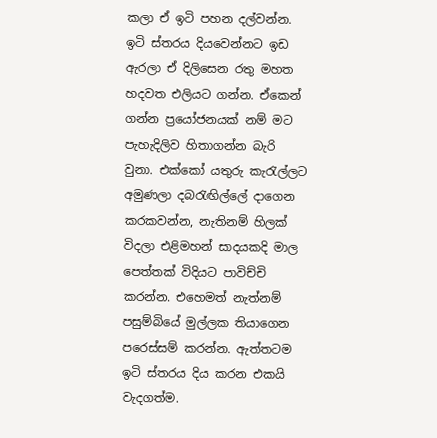කලා ඒ ඉටි පහන දල්වන්න. ඉටි ස්තරය දියවෙන්නට ඉඩ ඇරලා ඒ දිලිසෙන රතු මහත හදවත එලියට ගන්න. ඒකෙන් ගන්න ප්‍රයෝජනයක් නම් මට පැහැදිලිව හිතාගන්න බැරි වුනා. එක්කෝ යතුරු කැරැල්ලට අමුණලා දබරැඟිල්ලේ දාගෙන කරකවන්න, නැතිනම් හිලක් විදලා එළිමහන් සාදයකදි මාල පෙත්තක් විදියට පාවිච්චි කරන්න. එහෙමත් නැත්නම් පසුම්බියේ මුල්ලක තියාගෙන පරෙස්සම් කරන්න. ඇත්තටම ඉටි ස්තරය දිය කරන එකයි වැදගත්ම.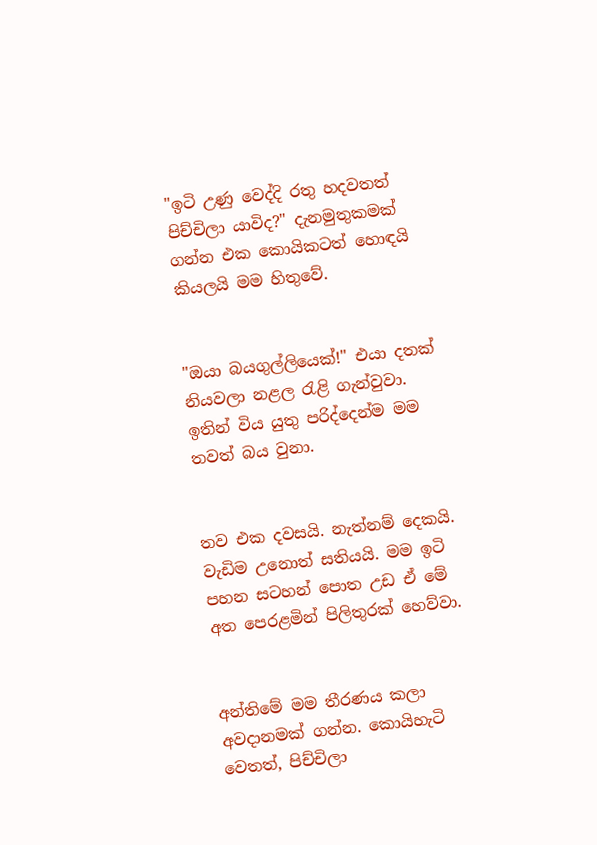"ඉටි උණු වෙද්දි රතු හදවතත් පිච්චිලා යාවිද?" දැනමුතුකමක් ගන්න එක කොයිකටත් හොඳයි කියලයි මම හිතුවේ.


"ඔයා බයගුල්ලියෙක්!" එයා දතක් නියවලා නළල රැළි ගැන්වුවා. ඉතින් විය යුතු පරිද්දෙන්ම මම තවත් බය වුනා.


තව එක දවසයි. නැත්නම් දෙකයි. වැඩිම උනොත් සතියයි. මම ඉටි පහන සටහන් පොත උඩ ඒ මේ අත පෙරළමින් පිලිතුරක් හෙව්වා.


අන්තිමේ මම තීරණය කලා අවදානමක් ගන්න. කොයිහැටි වෙතත්, පිච්චිලා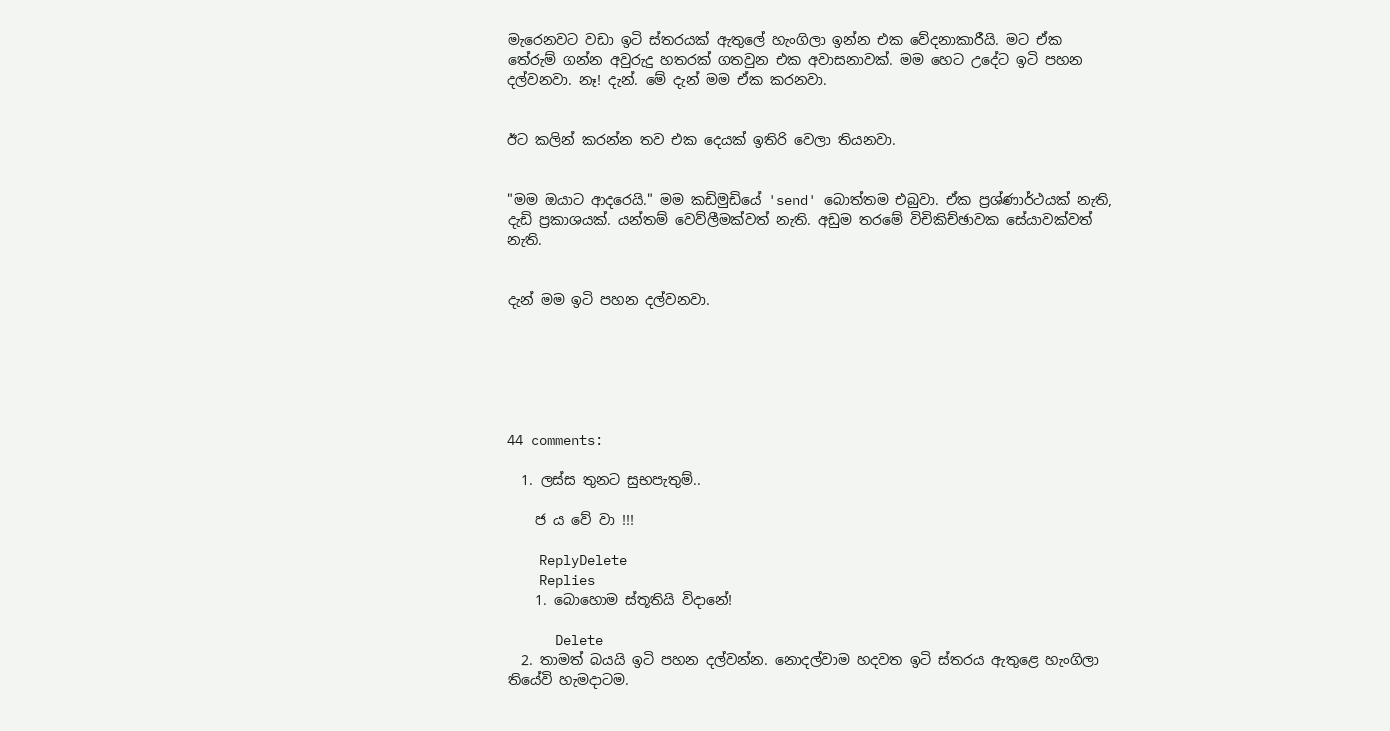මැරෙනවට වඩා ඉටි ස්තරයක් ඇතුලේ හැංගිලා ඉන්න එක වේදනාකාරීයි. මට ඒක තේරුම් ගන්න අවුරුදු හතරක් ගතවුන එක අවාසනාවක්. මම හෙට උදේට ඉටි පහන දල්වනවා. නෑ! දැන්. මේ දැන් මම ඒක කරනවා.


ඊට කලින් කරන්න තව එක දෙයක් ඉතිරි වෙලා තියනවා.


"මම ඔයාට ආදරෙයි." මම කඩිමුඩියේ 'send' බොත්තම එබුවා. ඒක ප්‍රශ්ණාර්ථයක් නැති, දැඩි ප්‍රකාශයක්. යන්තම් වෙව්ලීමක්වත් නැති. අඩුම තරමේ විචිකිච්ඡාවක සේයාවක්වත් නැති.


දැන් මම ඉටි පහන දල්වනවා.






44 comments:

  1. ලස්ස තුනට සුභපැතුම්..

    ජ ය වේ වා !!!

    ReplyDelete
    Replies
    1. බොහොම ස්තූතියි විදානේ!

      Delete
  2. තාමත් බයයි ඉටි පහන දල්වන්න. නොදල්වාම හදවත ඉටි ස්තරය ඇතුළෙ හැංගිලා තියේවි හැමදාටම.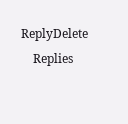ReplyDelete
    Replies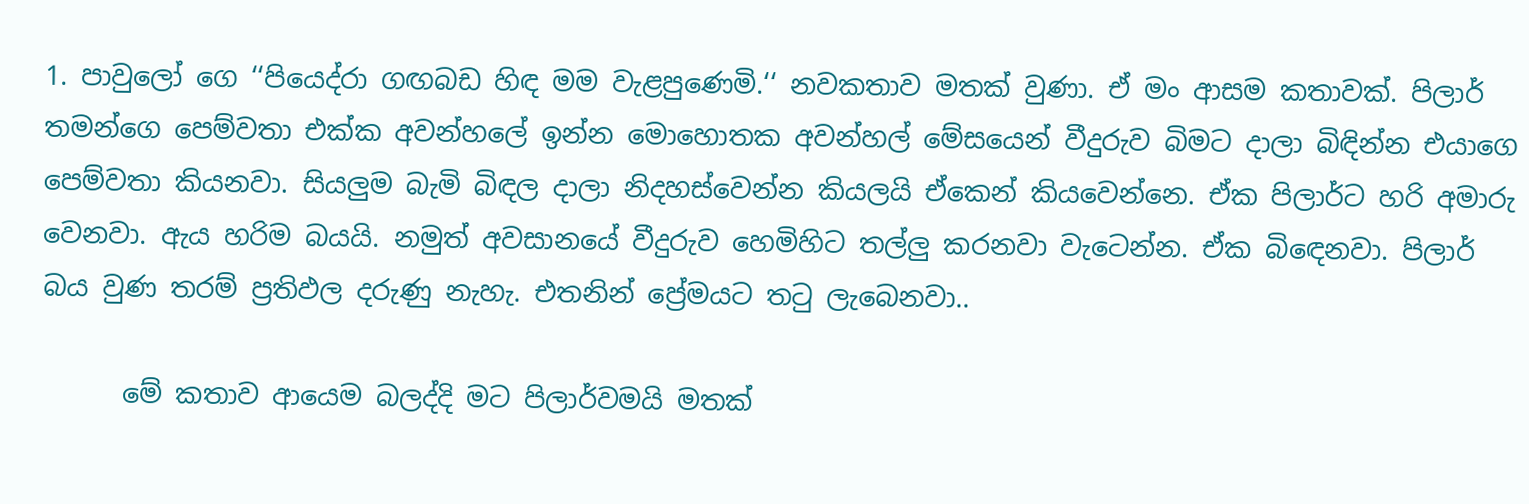1. පාවුලෝ ගෙ ‘‘පියෙද්රා ගඟබඩ හිඳ මම වැළපුණෙමි.‘‘ නවකතාව මතක් වුණා. ඒ මං ආසම කතාවක්. පිලාර් තමන්ගෙ පෙම්වතා එක්ක අවන්හලේ ඉන්න මොහොතක අවන්හල් මේසයෙන් වීදුරුව බිමට දාලා බිඳින්න එයාගෙ පෙම්වතා කියනවා. සියලුම බැමි බිඳල දාලා නිදහස්වෙන්න කියලයි ඒකෙන් කියවෙන්නෙ. ඒක පිලාර්ට හරි අමාරු වෙනවා. ඇය හරිම බයයි. නමුත් අවසානයේ වීදුරුව හෙමිහිට තල්ලු කරනවා වැටෙන්න. ඒක බිඳෙනවා. පිලාර් බය වුණ තරම් ප්‍රතිඵල දරුණු නැහැ. එතනින් ප්‍රේමයට තටු ලැබෙනවා..

      මේ කතාව ආයෙම බලද්දි මට පිලාර්වමයි මතක්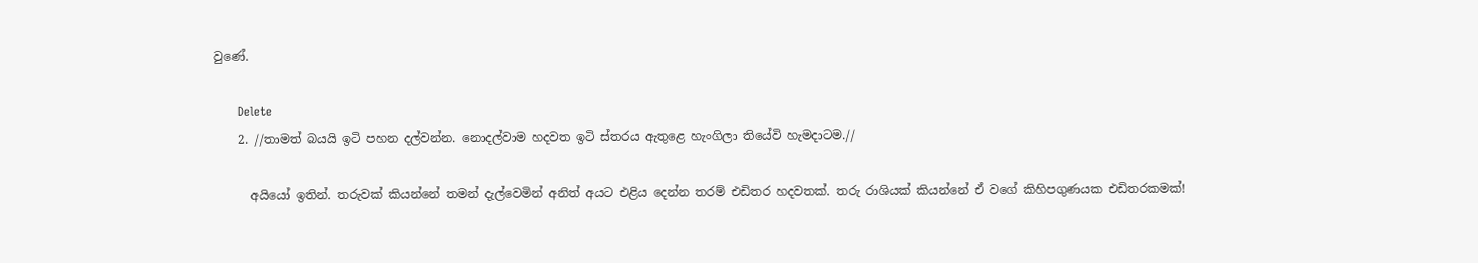වුණේ.

      Delete
    2. //තාමත් බයයි ඉටි පහන දල්වන්න. නොදල්වාම හදවත ඉටි ස්තරය ඇතුළෙ හැංගිලා තියේවි හැමදාටම.//

      අයියෝ ඉතින්. තරුවක් කියන්නේ තමන් දැල්වෙමින් අනිත් අයට එළිය දෙන්න තරම් එඩිතර හදවතක්. තරු රාශියක් කියන්නේ ඒ වගේ කිහිපගුණයක එඩිතරකමක්!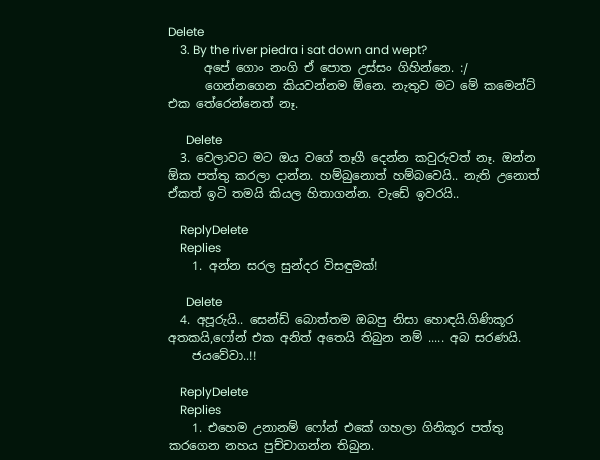Delete
    3. By the river piedra i sat down and wept?
      අපේ ගොං නංගි ඒ පොත උස්සං ගිහින්නෙ. :/
      ගෙන්නගෙන කියවන්නම ඕනෙ. නැතුව මට මේ කමෙන්ට් එක තේරෙන්නෙත් නෑ.

      Delete
  3. වෙලාවට මට ඔය වගේ තෑගී දෙන්න කවුරුවත් නෑ. ඔන්න ඕක පත්තු කරලා දාන්න. හම්බුනොත් හම්බවෙයි.. නැති උනොත් ඒකත් ඉටි තමයි කියල හිතාගන්න. වැඩේ ඉවරයි..

    ReplyDelete
    Replies
    1. අන්න සරල සුන්දර විසඳුමක්!

      Delete
  4. අපූරුයි.. සෙන්ඩ් බොත්තම ඔබපු නිසා හොඳයි.ගිණිකූර අතකයි,ෆෝන් එක අනිත් අතෙයි තිබුන නම් ..... අබ සරණයි.
    ජයවේවා..!!

    ReplyDelete
    Replies
    1. එහෙම උනානම් ෆෝන් එකේ ගහලා ගිනිකූර පත්තු කරගෙන නහය පුච්චාගන්න තිබුන.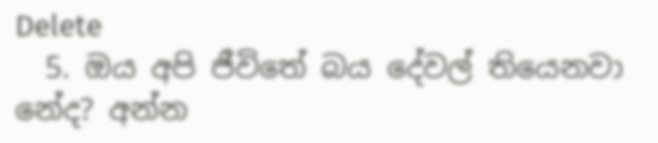Delete
  5. ඔය අපි ජීවිතේ බය දේවල් තියෙනවා නේද? අන්න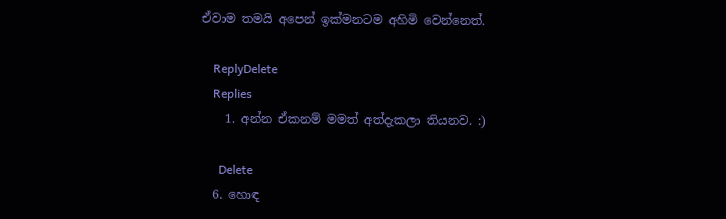ඒවාම තමයි අපෙන් ඉක්මනටම අහිමි වෙන්නෙත්.

    ReplyDelete
    Replies
    1. අන්න ඒකනම් මමත් අත්දැකලා තියනව. :)

      Delete
  6. හොඳ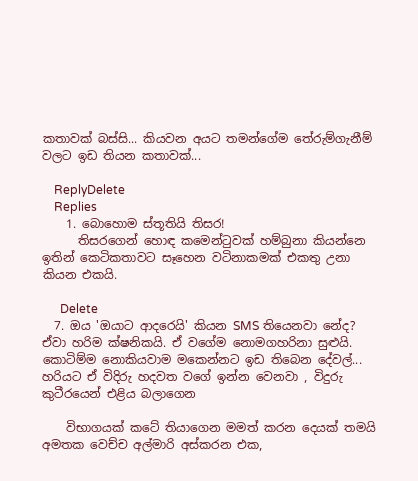කතාවක් බස්සි... කියවන අයට තමන්ගේම තේරුම්ගැනීම් වලට ඉඩ තියන කතාවක්...

    ReplyDelete
    Replies
    1. බොහොම ස්තූතියි තිසර!
      තිසරගෙන් හොඳ කමෙන්ටුවක් හම්බුනා කියන්නෙ ඉතින් කෙටිකතාවට සෑහෙන වටිනාකමක් එකතු උනා කියන එකයි.

      Delete
  7. ඔය 'ඔයාට ආදරෙයි' කියන SMS තියෙනවා නේද? ඒවා හරිම ක්ෂනිකයි. ඒ වගේම නොමගහරිනා සුළුයි. කොටිම්ම නොකියවාම මකෙන්නට ඉඩ තිබෙන දේවල්... හරියට ඒ විදිරු හදවත වගේ ඉන්න වෙනවා , විදුරු කුටීරයෙන් එළිය බලාගෙන

    විභාගයක් කටේ තියාගෙන මමත් කරන දෙයක් තමයි අමතක වෙච්ච අල්මාරි අස්කරන එක,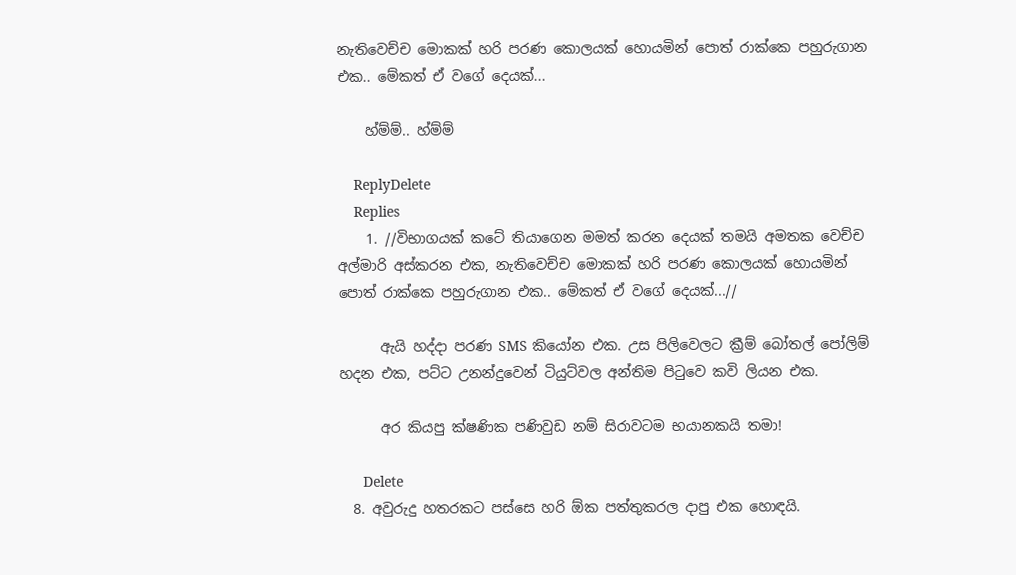නැතිවෙච්ච මොකක් හරි පරණ කොලයක් හොයමින් පොත් රාක්කෙ පහුරුගාන එක.. මේකත් ඒ වගේ දෙයක්...

    හ්ම්ම්.. හ්ම්ම්

    ReplyDelete
    Replies
    1. //විභාගයක් කටේ තියාගෙන මමත් කරන දෙයක් තමයි අමතක වෙච්ච අල්මාරි අස්කරන එක, නැතිවෙච්ච මොකක් හරි පරණ කොලයක් හොයමින් පොත් රාක්කෙ පහුරුගාන එක.. මේකත් ඒ වගේ දෙයක්...//

      ඇයි හද්දා පරණ SMS කියෝන එක. උස පිලිවෙලට ක්‍රීම් බෝතල් පෝලිම් හදන එක, පට්ට උනන්දුවෙන් ටියුට්වල අන්තිම පිටුවෙ කවි ලියන එක.

      අර කියපු ක්ෂණික පණිවුඩ නම් සිරාවටම භයානකයි තමා!

      Delete
  8. අවුරුදු හතරකට පස්සෙ හරි ඕක පත්තුකරල දාපු එක හොඳයි.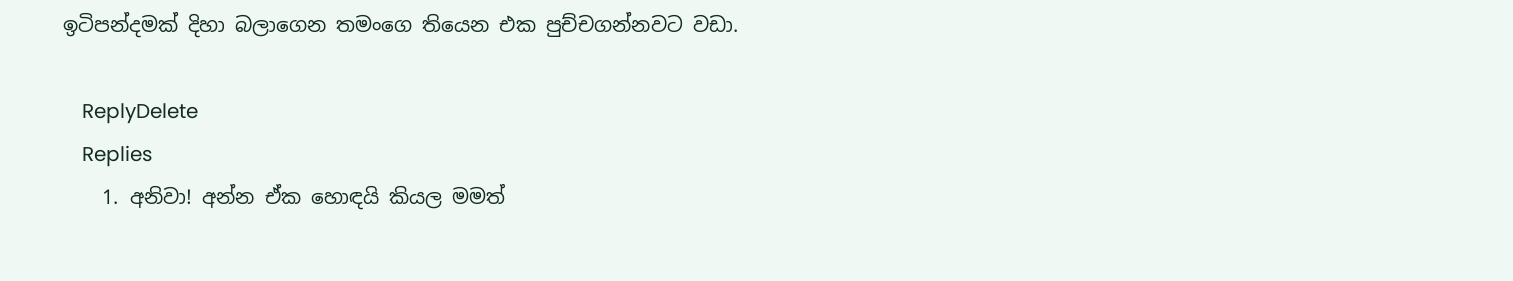ඉටිපන්දමක් දිහා බලාගෙන තමංගෙ තියෙන එක පුච්චගන්නවට වඩා.

    ReplyDelete
    Replies
    1. අනිවා! අන්න ඒක හොඳයි කියල මමත්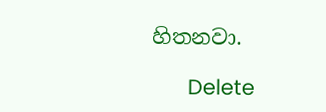හිතනවා.

      Delete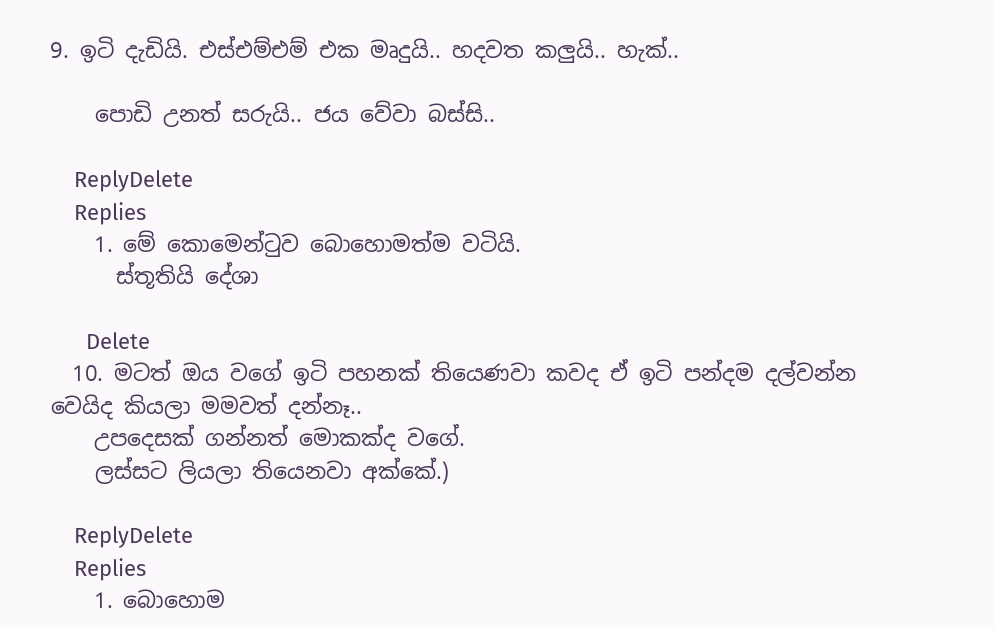9. ඉටි දැඩියි. එස්එම්එම් එක මෘදුයි.. හදවත කලුයි.. හැක්..

    පොඩි උනත් සරුයි.. ජය වේවා බස්සි..

    ReplyDelete
    Replies
    1. මේ කොමෙන්ටුව බොහොමත්ම වටියි.
      ස්තූතියි දේශා

      Delete
  10. මටත් ඔය වගේ ඉටි පහනක් තියෙණවා කවද ඒ ඉටි පන්දම දල්වන්න වෙයිද කියලා මමවත් දන්නෑ..
    උපදෙසක් ගන්නත් මොකක්ද වගේ.
    ලස්සට ලියලා තියෙනවා අක්කේ.)

    ReplyDelete
    Replies
    1. බොහොම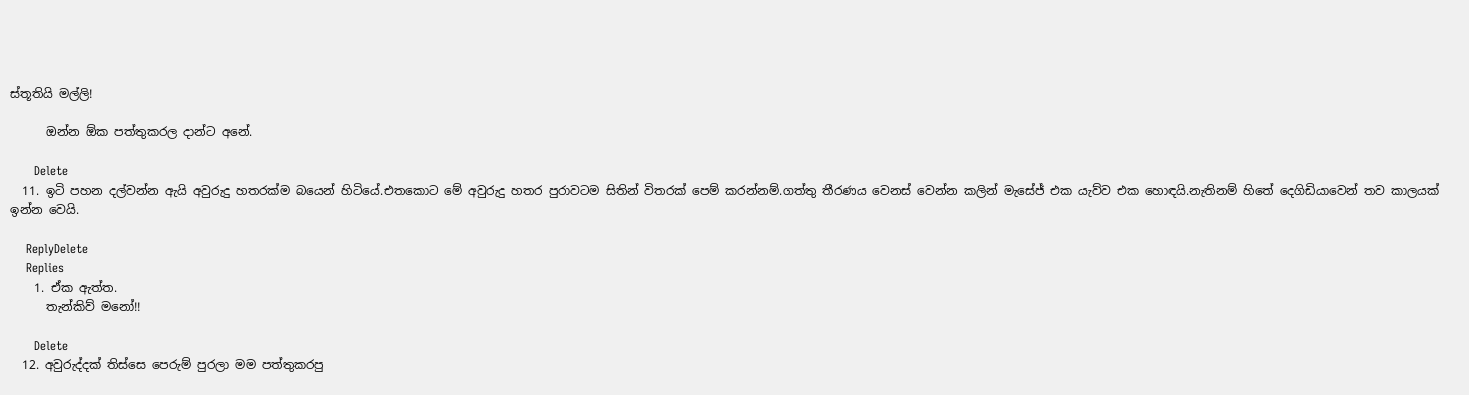ස්තූතියි මල්ලි!

      ඔන්න ඕක පත්තුකරල දාන්ට අනේ.

      Delete
  11. ඉටි පහන දල්වන්න ඇයි අවුරුදු හතරක්ම බයෙන් හිටියේ.එතකොට මේ අවුරුදු හතර පුරාවටම සිතින් විතරක් පෙම් කරන්නම්.ගත්තු තීරණය වෙනස් වෙන්න කලින් මැසේජ් එක යැව්ව එක හොඳයි.නැතිනම් හිතේ දෙගිඩියාවෙන් තව කාලයක් ඉන්න වෙයි.

    ReplyDelete
    Replies
    1. ඒක ඇත්ත.
      තැන්කිව් මනෝ!!

      Delete
  12. අවුරුද්දක් තිස්සෙ පෙරුම් පුරලා මම පත්තුකරපු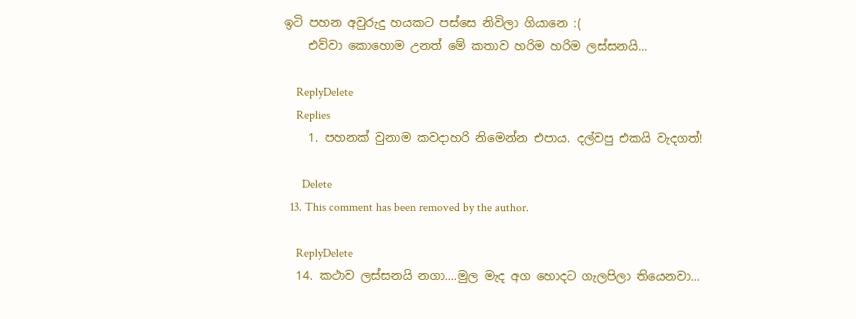ඉටි පහන අවුරුදු හයකට පස්සෙ නිවිලා ගියානෙ :(
    එව්වා කොහොම උනත් මේ කතාව හරිම හරිම ලස්සනයි...

    ReplyDelete
    Replies
    1. පහනක් වුනාම කවදාහරි නිමෙන්න එපාය. දල්වපු එකයි වැදගත්!

      Delete
  13. This comment has been removed by the author.

    ReplyDelete
  14. කථාව ලස්සනයි නගා....මුල මැද අග හොදට ගැලපිලා තියෙනවා...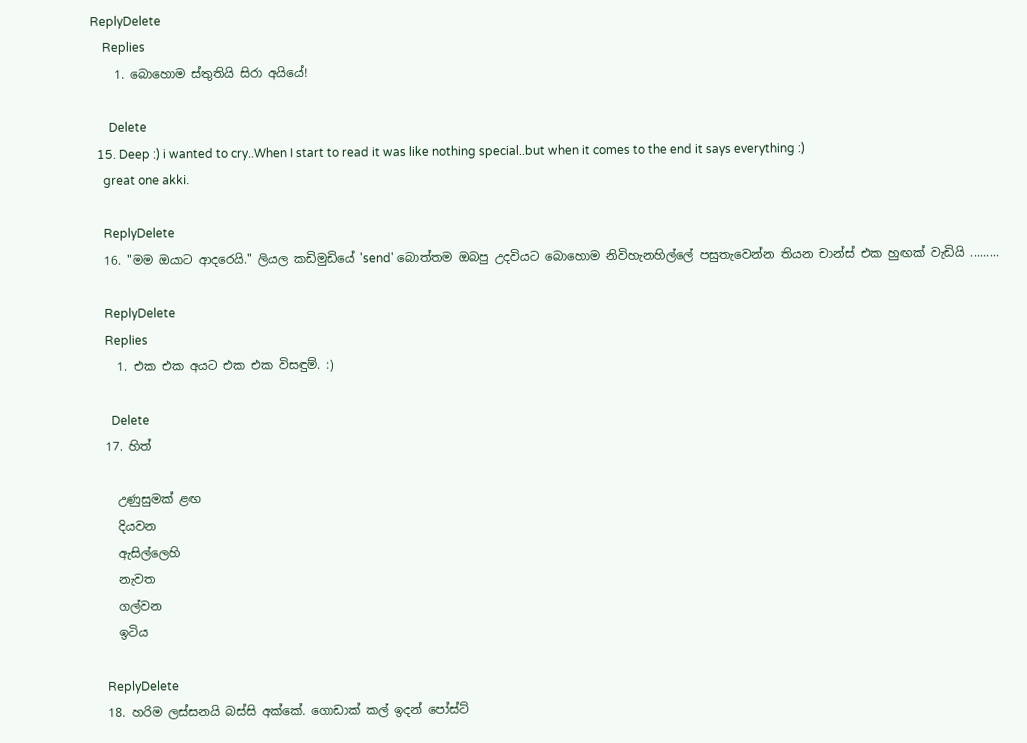ReplyDelete
    Replies
    1. බොහොම ස්තුතියි සිරා අයියේ!

      Delete
  15. Deep :) i wanted to cry..When I start to read it was like nothing special..but when it comes to the end it says everything :)
    great one akki.

    ReplyDelete
  16. "මම ඔයාට ආදරෙයි." ලියල කඩිමුඩියේ 'send' බොත්තම ඔබපු උදවියට බොහොම නිවිහැනහිල්ලේ පසුතැවෙන්න තියන චාන්ස් එක හුඟක් වැඩියි .........

    ReplyDelete
    Replies
    1. එක එක අයට එක එක විසඳුම්. :)

      Delete
  17. හිත්

    උණුසුමක් ළඟ
    දියවන
    ඇසිල්ලෙහි
    නැවත
    ගල්වන
    ඉටිය

    ReplyDelete
  18. හරිම ලස්සනයි බස්සි අක්කේ. ගොඩාක් කල් ඉදන් පෝස්ට්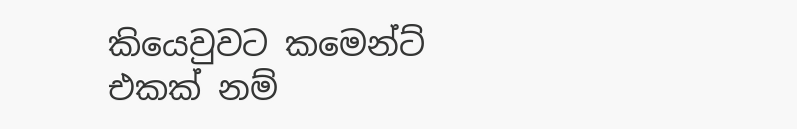කියෙවුවට කමෙන්ට් එකක් නම්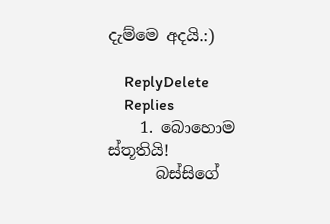දැම්මෙ අදයි.:)

    ReplyDelete
    Replies
    1. බොහොම ස්තූතියි!
      බස්සිගේ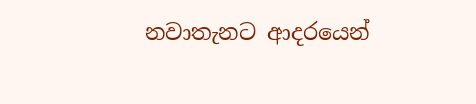නවාතැනට ආදරයෙන්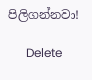පිලිගන්නවා!

      Delete